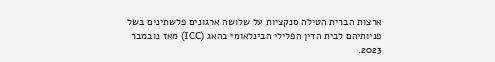ארצות הברית הטילה סנקציות על שלושה ארגונים פלשתינים בשל פניותיהם לבית הדין הפלילי הבינלאומי בהאג (ICC) מאז נובמבר 2023.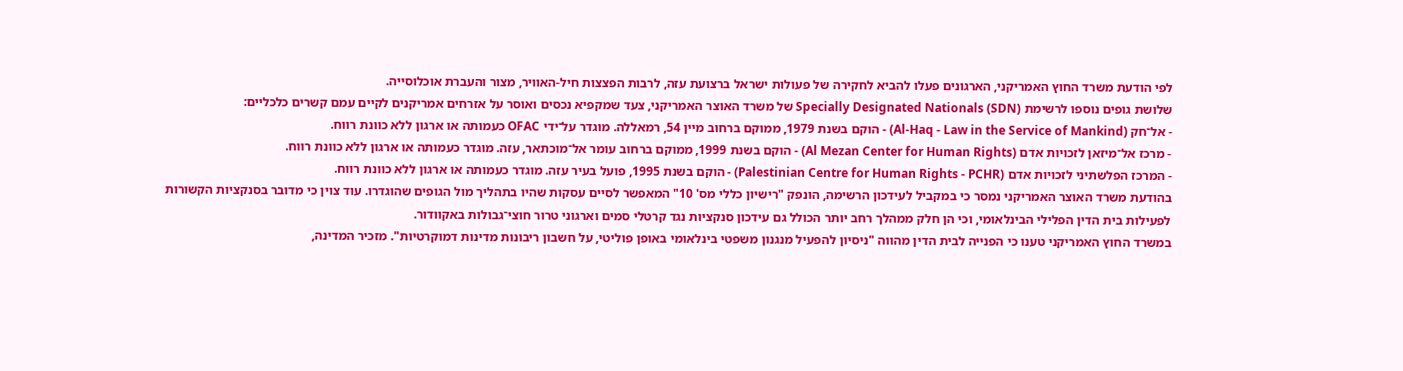לפי הודעת משרד החוץ האמריקני, הארגונים פעלו להביא לחקירה של פעולות ישראל ברצועת עזה, לרבות הפצצות חיל-האוויר, מצור והעברת אוכלוסייה.
שלושת גופים נוספו לרשימת Specially Designated Nationals (SDN) של משרד האוצר האמריקני, צעד שמקפיא נכסים ואוסר על אזרחים אמריקנים לקיים עמם קשרים כלכליים:
- אל־חק (Al-Haq - Law in the Service of Mankind) - הוקם בשנת 1979, ממוקם ברחוב מיין 54, רמאללה. מוגדר על־ידי OFAC כעמותה או ארגון ללא כוונת רווח.
- מרכז אל־מיזאן לזכויות אדם (Al Mezan Center for Human Rights) - הוקם בשנת 1999, ממוקם ברחוב עומר אל־מוכתאר, עזה. מוגדר כעמותה או ארגון ללא כוונת רווח.
- המרכז הפלשתיני לזכויות אדם (Palestinian Centre for Human Rights - PCHR) - הוקם בשנת 1995, פועל בעיר עזה. מוגדר כעמותה או ארגון ללא כוונת רווח.
בהודעת משרד האוצר האמריקני נמסר כי במקביל לעידכון הרשימה, הונפק "רישיון כללי מס' 10" המאפשר לסיים עסקות שהיו בתהליך מול הגופים שהוגדרו. עוד צוין כי מדובר בסנקציות הקשורות לפעילות בית הדין הפלילי הבינלאומי, וכי הן חלק ממהלך רחב יותר הכולל גם עידכון סנקציות נגד קרטלי סמים וארגוני טרור חוצי־גבולות באקוודור.
במשרד החוץ האמריקני טענו כי הפנייה לבית הדין מהווה "ניסיון להפעיל מנגנון משפטי בינלאומי באופן פוליטי, על חשבון ריבונות מדינות דמוקרטיות". מזכיר המדינה,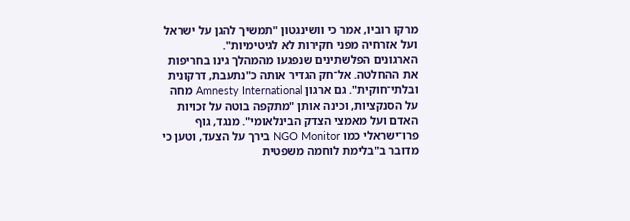מרקו רוביו, אמר כי וושינגטון "תמשיך להגן על ישראל ועל אזרחיה מפני חקירות לא לגיטימיות".
הארגונים הפלשתינים שנפגעו מהמהלך גינו בחריפות את ההחלטה. אל־חק הגדיר אותה כ"נתעבת, דרקונית ובלתי־חוקית". גם ארגון Amnesty International מחה על הסנקציות, וכינה אותן "מתקפה בוטה על זכויות האדם ועל מאמצי הצדק הבינלאומי". מנגד, גוף פרו־ישראלי כמו NGO Monitor בירך על הצעד, וטען כי מדובר ב"בלימת לוחמה משפטית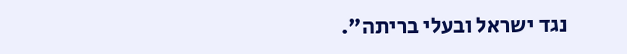נגד ישראל ובעלי בריתה".